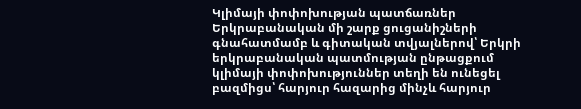Կլիմայի փոփոխության պատճառներ Երկրաբանական մի շարք ցուցանիշների գնահատմամբ և գիտական տվյալներով՝ Երկրի երկրաբանական պատմության ընթացքում կլիմայի փոփոխություններ տեղի են ունեցել բազմիցս՝ հարյուր հազարից մինչև հարյուր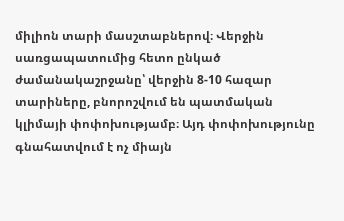միլիոն տարի մասշտաբներով։ Վերջին սառցապատումից հետո ընկած ժամանակաշրջանը՝ վերջին 8-10 հազար տարիները, բնորոշվում են պատմական կլիմայի փոփոխությամբ։ Այդ փոփոխությունը գնահատվում է ոչ միայն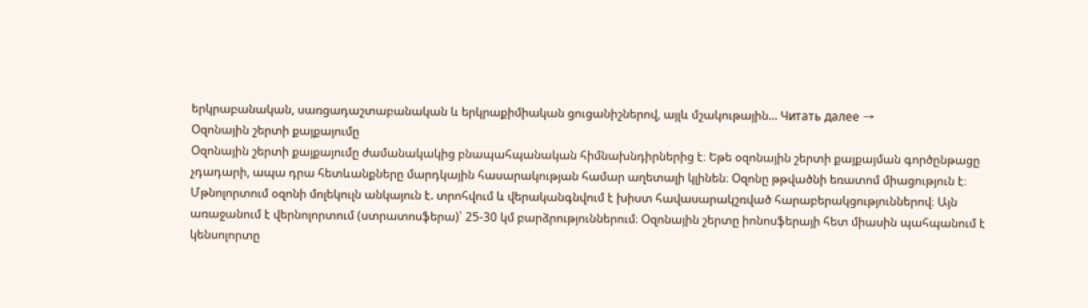երկրաբանական, սառցադաշտաբանական և երկրաքիմիական ցուցանիշներով, այլև մշակութային... Читать далее →
Օզոնային շերտի քայքայումը
Օզոնային շերտի քայքայումը ժամանակակից բնապահպանական հիմնախնդիրներից է։ Եթե օզոնային շերտի քայքայման գործընթացը չդադարի, ապա դրա հետևանքները մարդկային հասարակության համար աղետալի կլինեն։ Օզոնը թթվածնի եռատոմ միացություն է։ Մթնոլորտում օզոնի մոլեկուլն անկայուն է. տրոհվում և վերականգնվում է խիստ հավասարակշռված հարաբերակցություններով։ Այն առաջանում է վերնոլորտում (ստրատոսֆերա)՝ 25-30 կմ բարձրություններում։ Օզոնային շերտը իոնոսֆերայի հետ միասին պահպանում է կենսոլորտը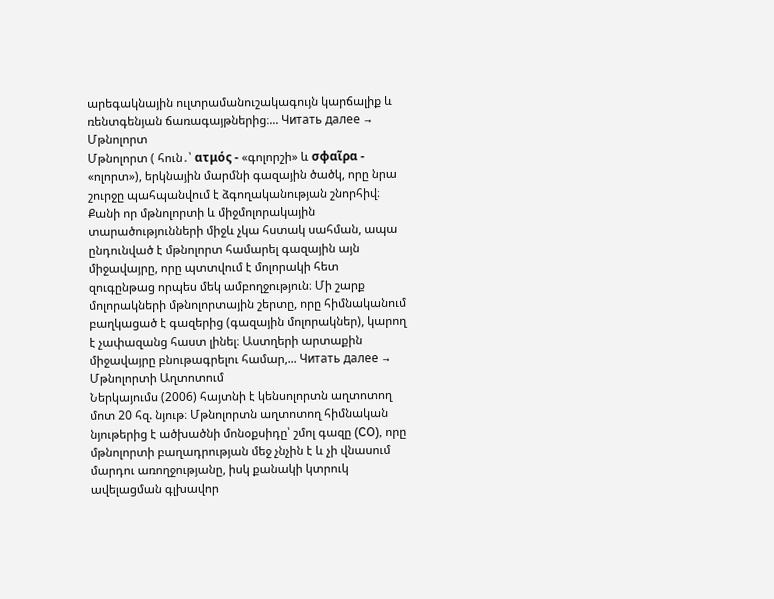արեգակնային ուլտրամանուշակագույն կարճալիք և ռենտգենյան ճառագայթներից։... Читать далее →
Մթնոլորտ
Մթնոլորտ ( հուն․՝ ατμός - «գոլորշի» և σφαῖρα - «ոլորտ»), երկնային մարմնի գազային ծածկ, որը նրա շուրջը պահպանվում է ձգողականության շնորհիվ։ Քանի որ մթնոլորտի և միջմոլորակային տարածությունների միջև չկա հստակ սահման, ապա ընդունված է մթնոլորտ համարել գազային այն միջավայրը, որը պտտվում է մոլորակի հետ զուգընթաց որպես մեկ ամբողջություն։ Մի շարք մոլորակների մթնոլորտային շերտը, որը հիմնականում բաղկացած է գազերից (գազային մոլորակներ), կարող է չափազանց հաստ լինել։ Աստղերի արտաքին միջավայրը բնութագրելու համար,... Читать далее →
Մթնոլորտի Աղտոտում
Ներկայումս (2006) հայտնի է կենսոլորտն աղտոտող մոտ 20 հզ. նյութ։ Մթնոլորտն աղտոտող հիմնական նյութերից է ածխածնի մոնօքսիդը՝ շմոլ գազը (CO), որը մթնոլորտի բաղադրության մեջ չնչին է և չի վնասում մարդու առողջությանը, իսկ քանակի կտրուկ ավելացման գլխավոր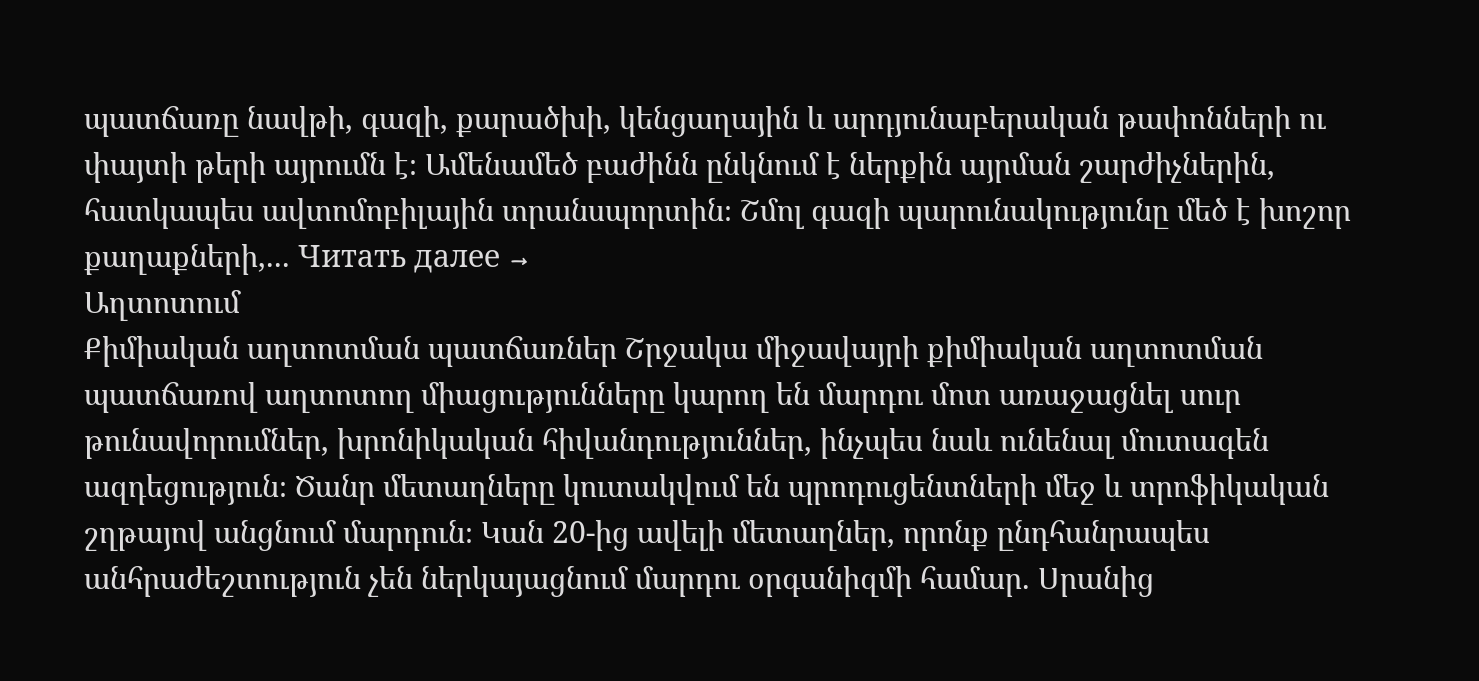պատճառը նավթի, գազի, քարածխի, կենցաղային և արդյունաբերական թափոնների ու փայտի թերի այրումն է։ Ամենամեծ բաժինն ընկնում է ներքին այրման շարժիչներին, հատկապես ավտոմոբիլային տրանսպորտին։ Շմոլ գազի պարունակությունը մեծ է խոշոր քաղաքների,... Читать далее →
Աղտոտում
Քիմիական աղտոտման պատճառներ Շրջակա միջավայրի քիմիական աղտոտման պատճառով աղտոտող միացությունները կարող են մարդու մոտ առաջացնել սուր թունավորումներ, խրոնիկական հիվանդություններ, ինչպես նաև ունենալ մուտագեն ազդեցություն։ Ծանր մետաղները կուտակվում են պրոդուցենտների մեջ և տրոֆիկական շղթայով անցնում մարդուն։ Կան 20-ից ավելի մետաղներ, որոնք ընդհանրապես անհրաժեշտություն չեն ներկայացնում մարդու օրգանիզմի համար. Սրանից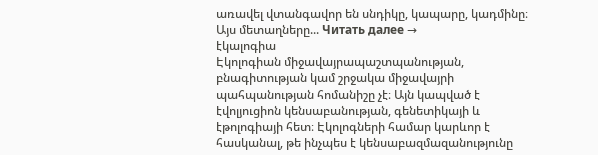առավել վտանգավոր են սնդիկը, կապարը, կադմինը։ Այս մետաղները... Читать далее →
էկալոգիա
Էկոլոգիան միջավայրապաշտպանության, բնագիտության կամ շրջակա միջավայրի պահպանության հոմանիշը չէ։ Այն կապված է էվոլյուցիոն կենսաբանության, գենետիկայի և էթոլոգիայի հետ։ Էկոլոգների համար կարևոր է հասկանալ, թե ինչպես է կենսաբազմազանությունը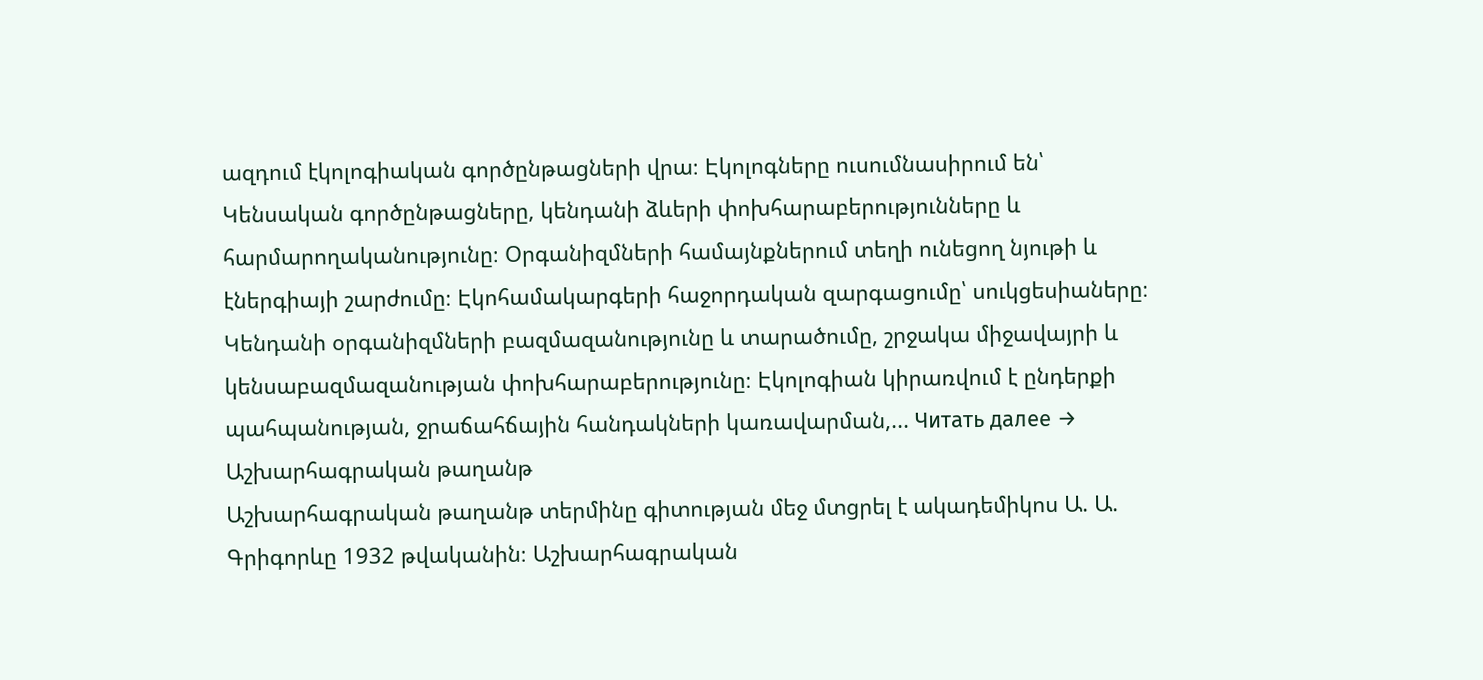ազդում էկոլոգիական գործընթացների վրա։ Էկոլոգները ուսումնասիրում են՝ Կենսական գործընթացները, կենդանի ձևերի փոխհարաբերությունները և հարմարողականությունը։ Օրգանիզմների համայնքներում տեղի ունեցող նյութի և էներգիայի շարժումը։ Էկոհամակարգերի հաջորդական զարգացումը՝ սուկցեսիաները։ Կենդանի օրգանիզմների բազմազանությունը և տարածումը, շրջակա միջավայրի և կենսաբազմազանության փոխհարաբերությունը։ Էկոլոգիան կիրառվում է ընդերքի պահպանության, ջրաճահճային հանդակների կառավարման,... Читать далее →
Աշխարհագրական թաղանթ
Աշխարհագրական թաղանթ տերմինը գիտության մեջ մտցրել է ակադեմիկոս Ա. Ա. Գրիգորևը 1932 թվականին։ Աշխարհագրական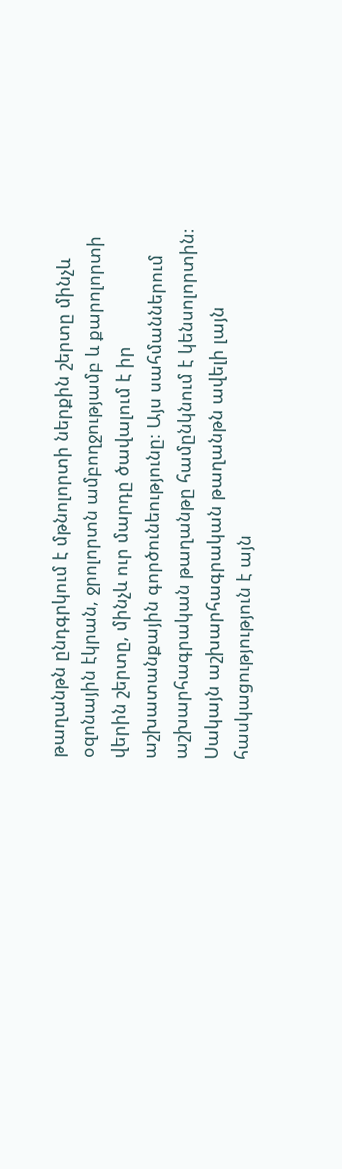թաղանթն ընդգրկում է մթնոլորտի ներքին շերտը մինչև օզոնային էկրան, ջրոլորտն ամբողջությամբ և քարոլորտի վերին շերտը, մինչև ուր մարդը ծավալում է իր աշխատանքային գործունեությունը։ Այս սահմաններում աշխարհագրական թաղանթը համընկնում է կենսոլորտին։ Սակայն աշխարհագրական թաղանթն ավելի լայն հասկացությություն է այն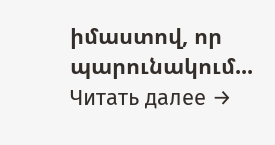իմաստով, որ պարունակում... Читать далее →